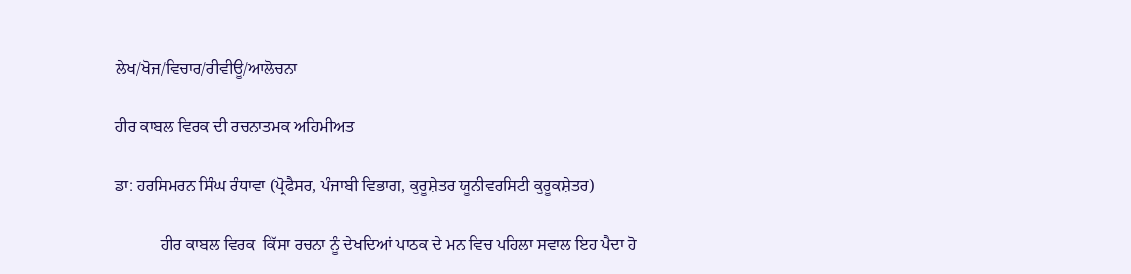ਲੇਖ/ਖੋਜ/ਵਿਚਾਰ/ਰੀਵੀਊ/ਆਲੋਚਨਾ

ਹੀਰ ਕਾਬਲ ਵਿਰਕ ਦੀ ਰਚਨਾਤਮਕ ਅਹਿਮੀਅਤ

ਡਾ: ਹਰਸਿਮਰਨ ਸਿੰਘ ਰੰਧਾਵਾ (ਪ੍ਰੋਫੈਸਰ, ਪੰਜਾਬੀ ਵਿਭਾਗ, ਕੁਰੂਸ਼ੇਤਰ ਯੂਨੀਵਰਸਿਟੀ ਕੁਰੂਕਸ਼ੇਤਰ)

           ਹੀਰ ਕਾਬਲ ਵਿਰਕ  ਕਿੱਸਾ ਰਚਨਾ ਨੂੰ ਦੇਖਦਿਆਂ ਪਾਠਕ ਦੇ ਮਨ ਵਿਚ ਪਹਿਲਾ ਸਵਾਲ ਇਹ ਪੈਦਾ ਹੋ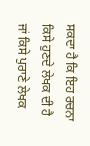ਸਕਦਾ ਹੈ ਕਿ ਇਹ ਰਚਨਾ ਕਿਸੇ ਹੁਣਦੇ ਲੇਖਕ ਦੀ ਹੈ ਜਾਂ ਕਿਸੇ ਪੁਰਾਣੇ ਲੇਖਕ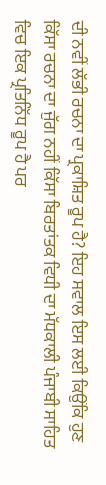ਦੀ ਨਵੀਂ ਲੱਭੀ ਰਚਨਾ ਦਾ ਪ੍ਰਕਾਸ਼ਿਤ ਰੂਪ ਹੈ? ਇਹ ਸਵਾਲ ਇਸ ਲਈ ਕਿਉਂਕਿ ਹੁਣ ਕਿੱਸਾ ਰਚਨਾ ਦਾ ਜੁੱਗ ਨਹੀਂ ਕਿੱਸਾ ਬਿਰਤਾਂਤਕ ਵਿਧੀ ਦਾ ਮੱਧਕਾਲੀ ਪੰਜਾਬੀ ਸਾਹਿਤ ਵਿਚ ਇਕ ਪ੍ਰਤਿਨਿੱਧ ਰੂਪ ਹੈ ਪਰ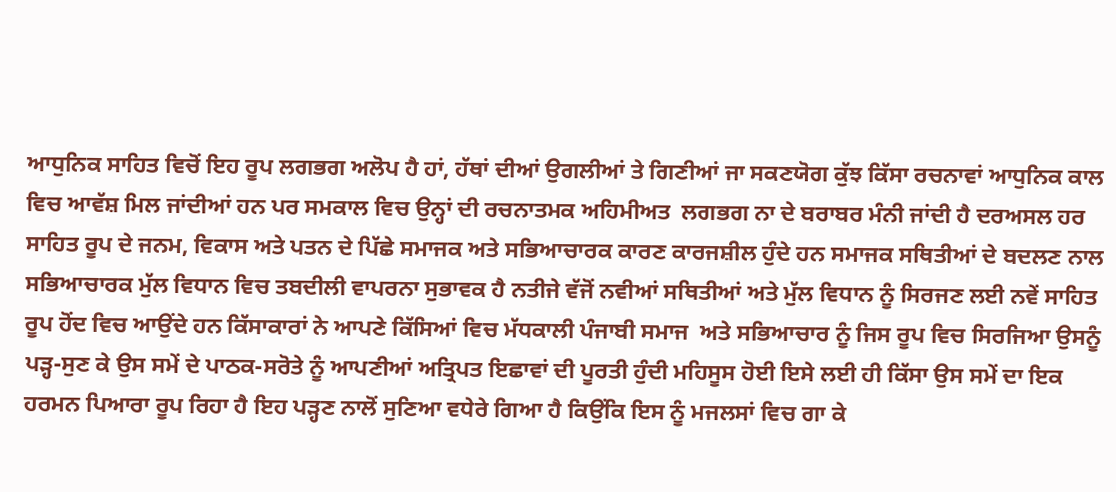ਆਧੁਨਿਕ ਸਾਹਿਤ ਵਿਚੋਂ ਇਹ ਰੂਪ ਲਗਭਗ ਅਲੋਪ ਹੈ ਹਾਂ, ਹੱਥਾਂ ਦੀਆਂ ਉਗਲੀਆਂ ਤੇ ਗਿਣੀਆਂ ਜਾ ਸਕਣਯੋਗ ਕੁੱਝ ਕਿੱਸਾ ਰਚਨਾਵਾਂ ਆਧੁਨਿਕ ਕਾਲ ਵਿਚ ਆਵੱਸ਼ ਮਿਲ ਜਾਂਦੀਆਂ ਹਨ ਪਰ ਸਮਕਾਲ ਵਿਚ ਉਨ੍ਹਾਂ ਦੀ ਰਚਨਾਤਮਕ ਅਹਿਮੀਅਤ  ਲਗਭਗ ਨਾ ਦੇ ਬਰਾਬਰ ਮੰਨੀ ਜਾਂਦੀ ਹੈ ਦਰਅਸਲ ਹਰ ਸਾਹਿਤ ਰੂਪ ਦੇ ਜਨਮ, ਵਿਕਾਸ ਅਤੇ ਪਤਨ ਦੇ ਪਿੱਛੇ ਸਮਾਜਕ ਅਤੇ ਸਭਿਆਚਾਰਕ ਕਾਰਣ ਕਾਰਜਸ਼ੀਲ ਹੁੰਦੇ ਹਨ ਸਮਾਜਕ ਸਥਿਤੀਆਂ ਦੇ ਬਦਲਣ ਨਾਲ ਸਭਿਆਚਾਰਕ ਮੁੱਲ ਵਿਧਾਨ ਵਿਚ ਤਬਦੀਲੀ ਵਾਪਰਨਾ ਸੁਭਾਵਕ ਹੈ ਨਤੀਜੇ ਵੱਜੋਂ ਨਵੀਆਂ ਸਥਿਤੀਆਂ ਅਤੇ ਮੁੱਲ ਵਿਧਾਨ ਨੂੰ ਸਿਰਜਣ ਲਈ ਨਵੇਂ ਸਾਹਿਤ ਰੂਪ ਹੋਂਦ ਵਿਚ ਆਉਂਦੇ ਹਨ ਕਿੱਸਾਕਾਰਾਂ ਨੇ ਆਪਣੇ ਕਿੱਸਿਆਂ ਵਿਚ ਮੱਧਕਾਲੀ ਪੰਜਾਬੀ ਸਮਾਜ  ਅਤੇ ਸਭਿਆਚਾਰ ਨੂੰ ਜਿਸ ਰੂਪ ਵਿਚ ਸਿਰਜਿਆ ਉਸਨੂੰ ਪੜ੍ਹ-ਸੁਣ ਕੇ ਉਸ ਸਮੇਂ ਦੇ ਪਾਠਕ-ਸਰੋਤੇ ਨੂੰ ਆਪਣੀਆਂ ਅਤ੍ਰਿਪਤ ਇਛਾਵਾਂ ਦੀ ਪੂਰਤੀ ਹੁੰਦੀ ਮਹਿਸੂਸ ਹੋਈ ਇਸੇ ਲਈ ਹੀ ਕਿੱਸਾ ਉਸ ਸਮੇਂ ਦਾ ਇਕ ਹਰਮਨ ਪਿਆਰਾ ਰੂਪ ਰਿਹਾ ਹੈ ਇਹ ਪੜ੍ਹਣ ਨਾਲੋਂ ਸੁਣਿਆ ਵਧੇਰੇ ਗਿਆ ਹੈ ਕਿਉਂਕਿ ਇਸ ਨੂੰ ਮਜਲਸਾਂ ਵਿਚ ਗਾ ਕੇ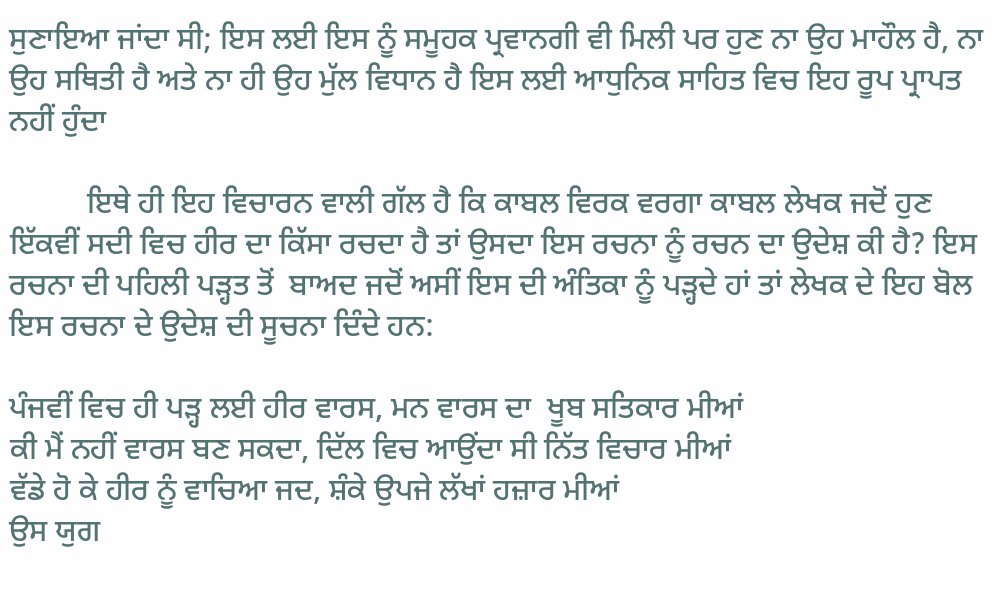ਸੁਣਾਇਆ ਜਾਂਦਾ ਸੀ; ਇਸ ਲਈ ਇਸ ਨੂੰ ਸਮੂਹਕ ਪ੍ਰਵਾਨਗੀ ਵੀ ਮਿਲੀ ਪਰ ਹੁਣ ਨਾ ਉਹ ਮਾਹੌਲ ਹੈ, ਨਾ ਉਹ ਸਥਿਤੀ ਹੈ ਅਤੇ ਨਾ ਹੀ ਉਹ ਮੁੱਲ ਵਿਧਾਨ ਹੈ ਇਸ ਲਈ ਆਧੁਨਿਕ ਸਾਹਿਤ ਵਿਚ ਇਹ ਰੂਪ ਪ੍ਰਾਪਤ ਨਹੀਂ ਹੁੰਦਾ

          ਇਥੇ ਹੀ ਇਹ ਵਿਚਾਰਨ ਵਾਲੀ ਗੱਲ ਹੈ ਕਿ ਕਾਬਲ ਵਿਰਕ ਵਰਗਾ ਕਾਬਲ ਲੇਖਕ ਜਦੋਂ ਹੁਣ ਇੱਕਵੀਂ ਸਦੀ ਵਿਚ ਹੀਰ ਦਾ ਕਿੱਸਾ ਰਚਦਾ ਹੈ ਤਾਂ ਉਸਦਾ ਇਸ ਰਚਨਾ ਨੂੰ ਰਚਨ ਦਾ ਉਦੇਸ਼ ਕੀ ਹੈ? ਇਸ ਰਚਨਾ ਦੀ ਪਹਿਲੀ ਪੜ੍ਹਤ ਤੋਂ  ਬਾਅਦ ਜਦੋਂ ਅਸੀਂ ਇਸ ਦੀ ਅੰਤਿਕਾ ਨੂੰ ਪੜ੍ਹਦੇ ਹਾਂ ਤਾਂ ਲੇਖਕ ਦੇ ਇਹ ਬੋਲ ਇਸ ਰਚਨਾ ਦੇ ਉਦੇਸ਼ ਦੀ ਸੂਚਨਾ ਦਿੰਦੇ ਹਨ:

ਪੰਜਵੀਂ ਵਿਚ ਹੀ ਪੜ੍ਹ ਲਈ ਹੀਰ ਵਾਰਸ, ਮਨ ਵਾਰਸ ਦਾ  ਖੂਬ ਸਤਿਕਾਰ ਮੀਆਂ
ਕੀ ਮੈਂ ਨਹੀਂ ਵਾਰਸ ਬਣ ਸਕਦਾ, ਦਿੱਲ ਵਿਚ ਆਉਂਦਾ ਸੀ ਨਿੱਤ ਵਿਚਾਰ ਮੀਆਂ
ਵੱਡੇ ਹੋ ਕੇ ਹੀਰ ਨੂੰ ਵਾਚਿਆ ਜਦ, ਸ਼ੰਕੇ ਉਪਜੇ ਲੱਖਾਂ ਹਜ਼ਾਰ ਮੀਆਂ
ਉਸ ਯੁਗ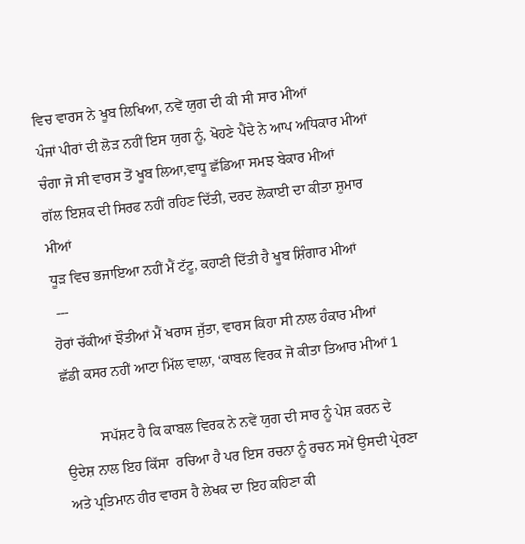ਵਿਚ ਵਾਰਸ ਨੇ ਖੂਬ ਲਿਖਿਆ, ਨਵੇਂ ਯੁਗ ਦੀ ਕੀ ਸੀ ਸਾਰ ਮੀਆਂ
ਪੰਜਾਂ ਪੀਰਾਂ ਦੀ ਲੋੜ ਨਹੀਂ ਇਸ ਯੁਗ ਨੂੰ, ਖੋਹਣੇ ਪੈਂਦੇ ਨੇ ਆਪ ਅਧਿਕਾਰ ਮੀਆਂ
ਚੰਗਾ ਜੋ ਸੀ ਵਾਰਸ ਤੋਂ ਖੂਬ ਲਿਆ,ਵਾਧੂ ਛੱਡਿਆ ਸਮਝ ਬੇਕਾਰ ਮੀਆਂ
ਗੱਲ ਇਸ਼ਕ ਦੀ ਸਿਰਫ ਨਹੀਂ ਰਹਿਣ ਦਿੱਤੀ, ਦਰਦ ਲੋਕਾਈ ਦਾ ਕੀਤਾ ਸ਼ੁਮਾਰ ਮੀਆਂ
ਧੂੜ ਵਿਚ ਭਜਾਇਆ ਨਹੀਂ ਮੈਂ ਟੱਟੂ, ਕਹਾਣੀ ਦਿੱਤੀ ਹੈ ਖੂਬ ਸ਼ਿੰਗਾਰ ਮੀਆਂ
 ---
ਹੋਰਾਂ ਚੱਕੀਆਂ ਝੌਤੀਆਂ ਮੈਂ ਖਰਾਸ ਜੁੱਤਾ, ਵਾਰਸ ਕਿਹਾ ਸੀ ਨਾਲ ਹੰਕਾਰ ਮੀਆਂ
ਛੱਡੀ ਕਸਰ ਨਹੀਂ ਆਟਾ ਮਿੱਲ ਵਾਲਾ, ‘ਕਾਬਲ ਵਿਰਕ ਜੋ ਕੀਤਾ ਤਿਆਰ ਮੀਆਂ 1

          ਸਪੱਸ਼ਟ ਹੈ ਕਿ ਕਾਬਲ ਵਿਰਕ ਨੇ ਨਵੇਂ ਯੁਗ ਦੀ ਸਾਰ ਨੂੰ ਪੇਸ਼ ਕਰਨ ਦੇ ਉਦੇਸ਼ ਨਾਲ ਇਹ ਕਿੱਸਾ  ਰਚਿਆ ਹੈ ਪਰ ਇਸ ਰਚਨਾ ਨੂੰ ਰਚਨ ਸਮੇਂ ਉਸਦੀ ਪ੍ਰੇਰਣਾ ਅਤੇ ਪ੍ਰਤਿਮਾਨ ਹੀਰ ਵਾਰਸ ਹੈ ਲੇਖਕ ਦਾ ਇਹ ਕਹਿਣਾ ਕੀ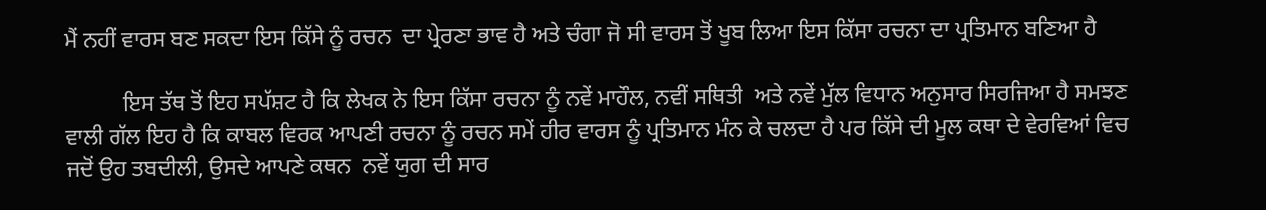ਮੈਂ ਨਹੀਂ ਵਾਰਸ ਬਣ ਸਕਦਾ ਇਸ ਕਿੱਸੇ ਨੂੰ ਰਚਨ  ਦਾ ਪ੍ਰੇਰਣਾ ਭਾਵ ਹੈ ਅਤੇ ਚੰਗਾ ਜੋ ਸੀ ਵਾਰਸ ਤੋਂ ਖੂਬ ਲਿਆ ਇਸ ਕਿੱਸਾ ਰਚਨਾ ਦਾ ਪ੍ਰਤਿਮਾਨ ਬਣਿਆ ਹੈ

          ਇਸ ਤੱਥ ਤੋਂ ਇਹ ਸਪੱਸ਼ਟ ਹੈ ਕਿ ਲੇਖਕ ਨੇ ਇਸ ਕਿੱਸਾ ਰਚਨਾ ਨੂੰ ਨਵੇਂ ਮਾਹੌਲ, ਨਵੀਂ ਸਥਿਤੀ  ਅਤੇ ਨਵੇਂ ਮੁੱਲ ਵਿਧਾਨ ਅਨੁਸਾਰ ਸਿਰਜਿਆ ਹੈ ਸਮਝਣ ਵਾਲੀ ਗੱਲ ਇਹ ਹੈ ਕਿ ਕਾਬਲ ਵਿਰਕ ਆਪਣੀ ਰਚਨਾ ਨੂੰ ਰਚਨ ਸਮੇਂ ਹੀਰ ਵਾਰਸ ਨੂੰ ਪ੍ਰਤਿਮਾਨ ਮੰਨ ਕੇ ਚਲਦਾ ਹੈ ਪਰ ਕਿੱਸੇ ਦੀ ਮੂਲ ਕਥਾ ਦੇ ਵੇਰਵਿਆਂ ਵਿਚ ਜਦੋਂ ਉਹ ਤਬਦੀਲੀ, ਉਸਦੇ ਆਪਣੇ ਕਥਨ  ਨਵੇਂ ਯੁਗ ਦੀ ਸਾਰ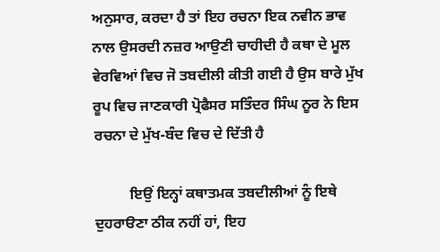ਅਨੁਸਾਰ, ਕਰਦਾ ਹੈ ਤਾਂ ਇਹ ਰਚਨਾ ਇਕ ਨਵੀਨ ਭਾਵ ਨਾਲ ਉਸਰਦੀ ਨਜ਼ਰ ਆਉਣੀ ਚਾਹੀਦੀ ਹੈ ਕਥਾ ਦੇ ਮੂਲ ਵੇਰਵਿਆਂ ਵਿਚ ਜੋ ਤਬਦੀਲੀ ਕੀਤੀ ਗਈ ਹੈ ਉਸ ਬਾਰੇ ਮੁੱਖ ਰੂਪ ਵਿਚ ਜਾਣਕਾਰੀ ਪ੍ਰੋਫੈਸਰ ਸਤਿੰਦਰ ਸਿੰਘ ਨੂਰ ਨੇ ਇਸ ਰਚਨਾ ਦੇ ਮੁੱਖ-ਬੰਦ ਵਿਚ ਦੇ ਦਿੱਤੀ ਹੈ

          ਇਉਂ ਇਨ੍ਹਾਂ ਕਥਾਤਮਕ ਤਬਦੀਲੀਆਂ ਨੂੰ ਇਥੇ ਦੁਹਰਾੳਣਾ ਠੀਕ ਨਹੀਂ ਹਾਂ, ਇਹ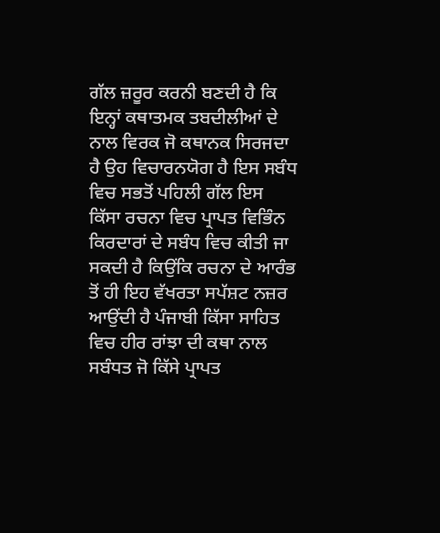ਗੱਲ ਜ਼ਰੂਰ ਕਰਨੀ ਬਣਦੀ ਹੈ ਕਿ ਇਨ੍ਹਾਂ ਕਥਾਤਮਕ ਤਬਦੀਲੀਆਂ ਦੇ ਨਾਲ ਵਿਰਕ ਜੋ ਕਥਾਨਕ ਸਿਰਜਦਾ ਹੈ ਉਹ ਵਿਚਾਰਨਯੋਗ ਹੈ ਇਸ ਸਬੰਧ ਵਿਚ ਸਭਤੋਂ ਪਹਿਲੀ ਗੱਲ ਇਸ ਕਿੱਸਾ ਰਚਨਾ ਵਿਚ ਪ੍ਰਾਪਤ ਵਿਭਿੰਨ ਕਿਰਦਾਰਾਂ ਦੇ ਸਬੰਧ ਵਿਚ ਕੀਤੀ ਜਾ ਸਕਦੀ ਹੈ ਕਿਉਂਕਿ ਰਚਨਾ ਦੇ ਆਰੰਭ ਤੋਂ ਹੀ ਇਹ ਵੱਖਰਤਾ ਸਪੱਸ਼ਟ ਨਜ਼ਰ ਆਉਂਦੀ ਹੈ ਪੰਜਾਬੀ ਕਿੱਸਾ ਸਾਹਿਤ ਵਿਚ ਹੀਰ ਰਾਂਝਾ ਦੀ ਕਥਾ ਨਾਲ ਸਬੰਧਤ ਜੋ ਕਿੱਸੇ ਪ੍ਰਾਪਤ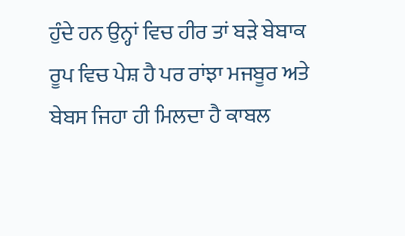ਹੁੰਦੇ ਹਨ ਉਨ੍ਹਾਂ ਵਿਚ ਹੀਰ ਤਾਂ ਬੜੇ ਬੇਬਾਕ ਰੂਪ ਵਿਚ ਪੇਸ਼ ਹੈ ਪਰ ਰਾਂਝਾ ਮਜਬੂਰ ਅਤੇ ਬੇਬਸ ਜਿਹਾ ਹੀ ਮਿਲਦਾ ਹੈ ਕਾਬਲ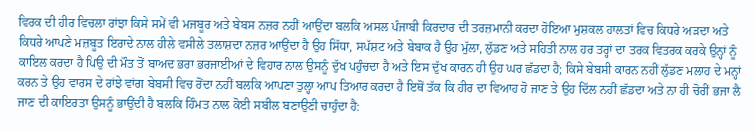ਵਿਰਕ ਦੀ ਹੀਰ ਵਿਚਲਾ ਰਾਂਝਾ ਕਿਸੇ ਸਮੇਂ ਵੀ ਮਜਬੂਰ ਅਤੇ ਬੇਬਸ ਨਜ਼ਰ ਨਹੀਂ ਆਉਂਦਾ ਬਲਕਿ ਅਸਲ ਪੰਜਾਬੀ ਕਿਰਦਾਰ ਦੀ ਤਰਜ਼ਮਾਨੀ ਕਰਦਾ ਹੋਇਆ ਮੁਸ਼ਕਲ ਹਾਲਤਾਂ ਵਿਚ ਕਿਧਰੇ ਅੜਦਾ ਅਤੇ ਕਿਧਰੇ ਆਪਣੇ ਮਜ਼ਬੂਤ ਇਰਾਦੇ ਨਾਲ ਹੀਲੇ ਵਸੀਲੇ ਤਲਾਸ਼ਦਾ ਨਜ਼ਰ ਆਉਂਦਾ ਹੈ ਉਹ ਸਿੱਧਾ, ਸਪੱਸ਼ਟ ਅਤੇ ਬੇਬਾਕ ਹੈ ਉਹ ਮੁੱਲਾ, ਲੁੱਡਣ ਅਤੇ ਸਹਿਤੀ ਨਾਲ ਹਰ ਤਰ੍ਹਾਂ ਦਾ ਤਰਕ ਵਿਤਰਕ ਕਰਕੇ ਉਨ੍ਹਾਂ ਨੂੰ ਕਾਇਲ ਕਰਦਾ ਹੈ ਪਿਉ ਦੀ ਮੌਤ ਤੋਂ ਬਾਅਦ ਭਰਾ ਭਰਜਾਈਆਂ ਦੇ ਵਿਹਾਰ ਨਾਲ ਉਸਨੂੰ ਦੁੱਖ ਪਹੁੰਚਦਾ ਹੈ ਅਤੇ ਇਸ ਦੁੱਖ ਕਾਰਨ ਹੀ ਉਹ ਘਰ ਛੱਡਦਾ ਹੈ; ਕਿਸੇ ਬੇਬਸੀ ਕਾਰਨ ਨਹੀਂ ਲੁੱਡਣ ਮਲਾਹ ਦੇ ਮਨ੍ਹਾਂ ਕਰਨ ਤੇ ਉਹ ਵਾਰਸ ਦੇ ਰਾਂਝੇ ਵਾਂਗ ਬੇਬਸੀ ਵਿਚ ਰੋਂਦਾ ਨਹੀਂ ਬਲਕਿ ਆਪਣਾ ਤੁਲ੍ਹਾ ਆਪ ਤਿਆਰ ਕਰਦਾ ਹੈ ਇਥੋਂ ਤੱਕ ਕਿ ਹੀਰ ਦਾ ਵਿਆਹ ਹੋ ਜਾਣ ਤੇ ਉਹ ਦਿੱਲ ਨਹੀਂ ਛੱਡਦਾ ਅਤੇ ਨਾ ਹੀ ਚੋਰੀਂ ਭਜਾ ਲੈ ਜਾਣ ਦੀ ਕਾਇਰਤਾ ਉਸਨੂੰ ਭਾਉਂਦੀ ਹੈ ਬਲਕਿ ਹਿੰਮਤ ਨਾਲ ਕੋਈ ਸਬੀਲ ਬਣਾਉਣੀ ਚਾਹੁੰਦਾ ਹੈ: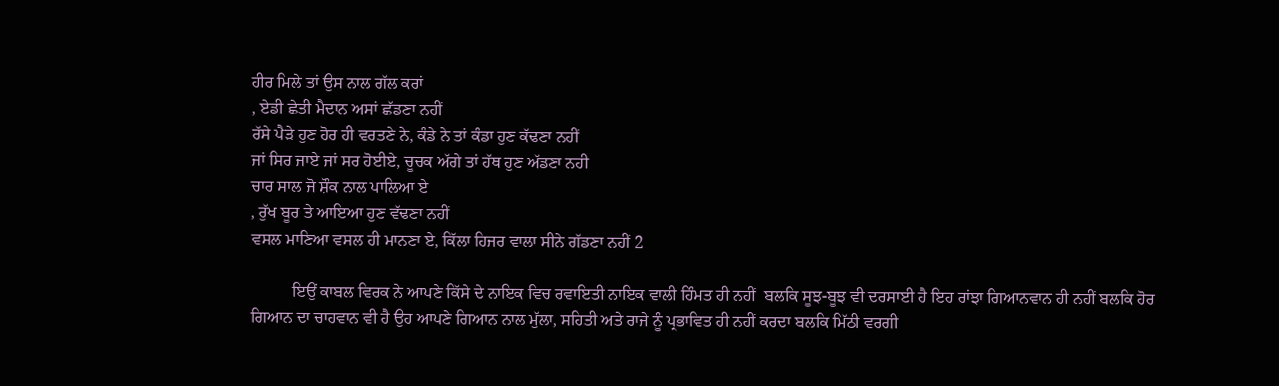ਹੀਰ ਮਿਲੇ ਤਾਂ ਉਸ ਨਾਲ ਗੱਲ ਕਰਾਂ
, ਏਡੀ ਛੇਤੀ ਮੈਦਾਨ ਅਸਾਂ ਛੱਡਣਾ ਨਹੀਂ
ਰੱਸੇ ਪੈੜੇ ਹੁਣ ਹੋਰ ਹੀ ਵਰਤਣੇ ਨੇ, ਕੰਡੇ ਨੇ ਤਾਂ ਕੰਡਾ ਹੁਣ ਕੱਢਣਾ ਨਹੀਂ
ਜਾਂ ਸਿਰ ਜਾਏ ਜਾਂ ਸਰ ਹੋਈਏ, ਚੂਚਕ ਅੱਗੇ ਤਾਂ ਹੱਥ ਹੁਣ ਅੱਡਣਾ ਨਹੀ
ਚਾਰ ਸਾਲ ਜੋ ਸ਼ੌਕ ਨਾਲ ਪਾਲਿਆ ਏ
, ਰੁੱਖ ਬੂਰ ਤੇ ਆਇਆ ਹੁਣ ਵੱਢਣਾ ਨਹੀਂ
ਵਸਲ ਮਾਣਿਆ ਵਸਲ ਹੀ ਮਾਨਣਾ ਏ, ਕਿੱਲਾ ਹਿਜਰ ਵਾਲਾ ਸੀਨੇ ਗੱਡਣਾ ਨਹੀਂ 2

          ਇਉਂ ਕਾਬਲ ਵਿਰਕ ਨੇ ਆਪਣੇ ਕਿੱਸੇ ਦੇ ਨਾਇਕ ਵਿਚ ਰਵਾਇਤੀ ਨਾਇਕ ਵਾਲੀ ਹਿੰਮਤ ਹੀ ਨਹੀਂ  ਬਲਕਿ ਸੂਝ-ਬੂਝ ਵੀ ਦਰਸਾਈ ਹੈ ਇਹ ਰਾਂਝਾ ਗਿਆਨਵਾਨ ਹੀ ਨਹੀਂ ਬਲਕਿ ਹੋਰ ਗਿਆਨ ਦਾ ਚਾਹਵਾਨ ਵੀ ਹੈ ਉਹ ਆਪਣੇ ਗਿਆਨ ਨਾਲ ਮੁੱਲਾ, ਸਹਿਤੀ ਅਤੇ ਰਾਜੇ ਨੂੰ ਪ੍ਰਭਾਵਿਤ ਹੀ ਨਹੀਂ ਕਰਦਾ ਬਲਕਿ ਮਿੱਠੀ ਵਰਗੀ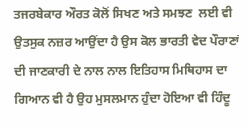ਤਜਰਬੇਕਾਰ ਔਰਤ ਕੋਲੋਂ ਸਿਖਣ ਅਤੇ ਸਮਝਣ  ਲਈ ਵੀ ਉਤਸੁਕ ਨਜ਼ਰ ਆਉਂਦਾ ਹੈ ਉਸ ਕੋਲ ਭਾਰਤੀ ਵੇਦ ਪੌਰਾਣਾਂ ਦੀ ਜਾਣਕਾਰੀ ਦੇ ਨਾਲ ਨਾਲ ਇਤਿਹਾਸ ਮਿਥਿਹਾਸ ਦਾ ਗਿਆਨ ਵੀ ਹੈ ਉਹ ਮੁਸਲਮਾਨ ਹੁੰਦਾ ਹੋਇਆ ਵੀ ਹਿੰਦੂ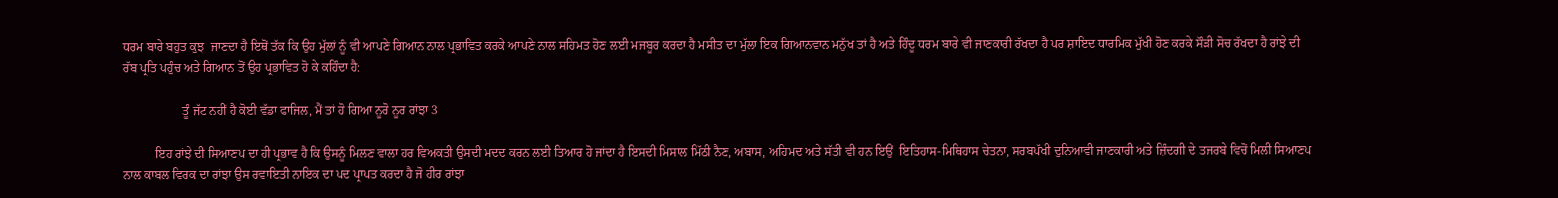ਧਰਮ ਬਾਰੇ ਬਹੁਤ ਕੁਝ  ਜਾਣਦਾ ਹੈ ਇਥੋਂ ਤੱਕ ਕਿ ਉਹ ਮੁੱਲਾਂ ਨੂੰ ਵੀ ਆਪਣੇ ਗਿਆਨ ਨਾਲ ਪ੍ਰਭਾਵਿਤ ਕਰਕੇ ਆਪਣੇ ਨਾਲ ਸਹਿਮਤ ਹੋਣ ਲਈ ਮਜਬੂਰ ਕਰਦਾ ਹੈ ਮਸੀਤ ਦਾ ਮੁੱਲਾ ਇਕ ਗਿਆਨਵਾਨ ਮਨੁੱਖ ਤਾਂ ਹੈ ਅਤੇ ਹਿੰਦੂ ਧਰਮ ਬਾਰੇ ਵੀ ਜਾਣਕਾਰੀ ਰੱਖਦਾ ਹੈ ਪਰ ਸ਼ਾਇਦ ਧਾਰਮਿਕ ਮੁੱਖੀ ਹੋਣ ਕਰਕੇ ਸੌੜੀ ਸੋਚ ਰੱਖਦਾ ਹੈ ਰਾਂਝੇ ਦੀ ਰੱਬ ਪ੍ਰਤਿ ਪਹੁੰਚ ਅਤੇ ਗਿਆਨ ਤੋਂ ਉਹ ਪ੍ਰਭਾਵਿਤ ਹੋ ਕੇ ਕਹਿੰਦਾ ਹੈ:

                   ਤੂੰ ਜੱਟ ਨਹੀਂ ਹੈ ਕੋਈ ਵੱਡਾ ਫਾਜਿਲ, ਮੈਂ ਤਾਂ ਹੋ ਗਿਆ ਨੂਰੋ ਨੂਰ ਰਾਂਝਾ 3

          ਇਹ ਰਾਂਝੇ ਦੀ ਸਿਆਣਪ ਦਾ ਹੀ ਪ੍ਰਭਾਵ ਹੈ ਕਿ ਉਸਨੂੰ ਮਿਲਣ ਵਾਲਾ ਹਰ ਵਿਅਕਤੀ ਉਸਦੀ ਮਦਦ ਕਰਨ ਲਈ ਤਿਆਰ ਹੋ ਜਾਂਦਾ ਹੈ ਇਸਦੀ ਮਿਸਾਲ ਮਿੱਠੀ ਨੈਣ, ਅਬਾਸ, ਅਹਿਮਦ ਅਤੇ ਸੱਤੀ ਵੀ ਹਨ ਇਉਂ  ਇਤਿਹਾਸ-ਮਿਥਿਹਾਸ ਚੇਤਨਾ, ਸਰਬਪੱਖੀ ਦੁਨਿਆਵੀ ਜਾਣਕਾਰੀ ਅਤੇ ਜ਼ਿੰਦਗੀ ਦੇ ਤਜਰਬੇ ਵਿਚੋਂ ਮਿਲੀ ਸਿਆਣਪ ਨਾਲ ਕਾਬਲ ਵਿਰਕ ਦਾ ਰਾਂਝਾ ਉਸ ਰਵਾਇਤੀ ਨਾਇਕ ਦਾ ਪਦ ਪ੍ਰਾਪਤ ਕਰਦਾ ਹੈ ਜੋ ਹੀਰ ਰਾਂਝਾ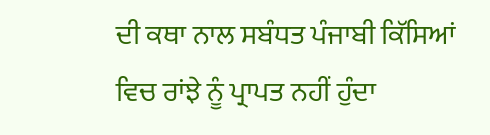ਦੀ ਕਥਾ ਨਾਲ ਸਬੰਧਤ ਪੰਜਾਬੀ ਕਿੱਸਿਆਂ ਵਿਚ ਰਾਂਝੇ ਨੂੰ ਪ੍ਰਾਪਤ ਨਹੀਂ ਹੁੰਦਾ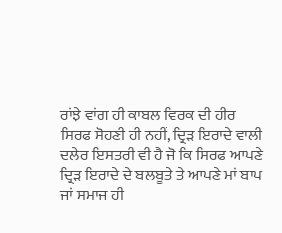ਰਾਂਝੇ ਵਾਂਗ ਹੀ ਕਾਬਲ ਵਿਰਕ ਦੀ ਹੀਰ ਸਿਰਫ ਸੋਹਣੀ ਹੀ ਨਹੀਂ, ਦ੍ਰਿੜ ਇਰਾਦੇ ਵਾਲੀ ਦਲੇਰ ਇਸਤਰੀ ਵੀ ਹੈ ਜੋ ਕਿ ਸਿਰਫ ਆਪਣੇ ਦ੍ਰਿੜ ਇਰਾਦੇ ਦੇ ਬਲਬੂਤੇ ਤੇ ਆਪਣੇ ਮਾਂ ਬਾਪ ਜਾਂ ਸਮਾਜ ਹੀ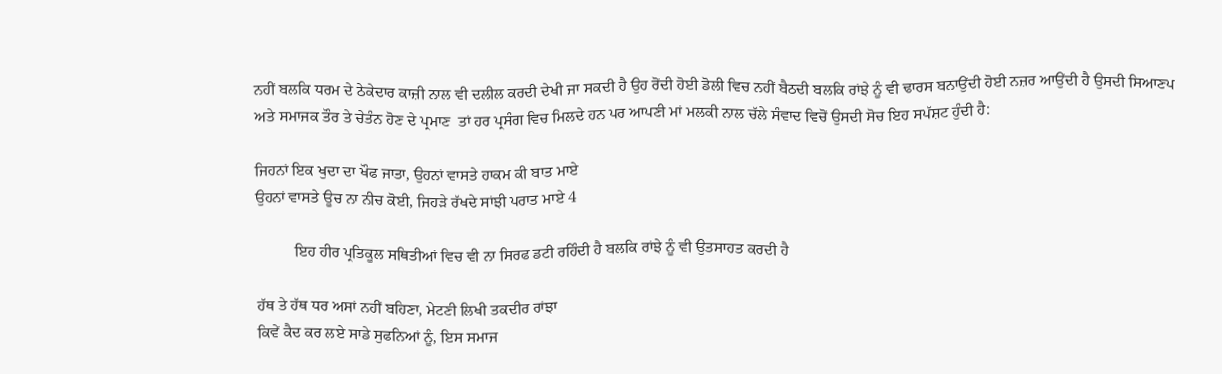ਨਹੀਂ ਬਲਕਿ ਧਰਮ ਦੇ ਠੇਕੇਦਾਰ ਕਾਜ਼ੀ ਨਾਲ ਵੀ ਦਲੀਲ ਕਰਦੀ ਦੇਖੀ ਜਾ ਸਕਦੀ ਹੈ ਉਹ ਰੋਂਦੀ ਹੋਈ ਡੋਲੀ ਵਿਚ ਨਹੀਂ ਬੈਠਦੀ ਬਲਕਿ ਰਾਂਝੇ ਨੂੰ ਵੀ ਢਾਰਸ ਬਨਾਉਂਦੀ ਹੋਈ ਨਜ਼ਰ ਆਉਂਦੀ ਹੈ ਉਸਦੀ ਸਿਆਣਪ ਅਤੇ ਸਮਾਜਕ ਤੌਰ ਤੇ ਚੇਤੰਨ ਹੋਣ ਦੇ ਪ੍ਰਮਾਣ  ਤਾਂ ਹਰ ਪ੍ਰਸੰਗ ਵਿਚ ਮਿਲਦੇ ਹਨ ਪਰ ਆਪਣੀ ਮਾਂ ਮਲਕੀ ਨਾਲ ਚੱਲੇ ਸੰਵਾਦ ਵਿਚੋਂ ਉਸਦੀ ਸੋਚ ਇਹ ਸਪੱਸ਼ਟ ਹੁੰਦੀ ਹੈ:

ਜਿਹਨਾਂ ਇਕ ਖੁਦਾ ਦਾ ਖੌਫ ਜਾਤਾ, ਉਹਨਾਂ ਵਾਸਤੇ ਹਾਕਮ ਕੀ ਬਾਤ ਮਾਏ
ਉਹਨਾਂ ਵਾਸਤੇ ਊਚ ਨਾ ਨੀਚ ਕੋਈ, ਜਿਹੜੇ ਰੱਖਦੇ ਸਾਂਝੀ ਪਰਾਤ ਮਾਏ 4

          ਇਹ ਹੀਰ ਪ੍ਰਤਿਕੂਲ ਸਥਿਤੀਆਂ ਵਿਚ ਵੀ ਨਾ ਸਿਰਫ ਡਟੀ ਰਹਿੰਦੀ ਹੈ ਬਲਕਿ ਰਾਂਝੇ ਨੂੰ ਵੀ ਉਤਸਾਹਤ ਕਰਦੀ ਹੈ

ਹੱਥ ਤੇ ਹੱਥ ਧਰ ਅਸਾਂ ਨਹੀਂ ਬਹਿਣਾ, ਮੇਟਣੀ ਲਿਖੀ ਤਕਦੀਰ ਰਾਂਝਾ
ਕਿਵੇਂ ਕੈਦ ਕਰ ਲਏ ਸਾਡੇ ਸੁਫਨਿਆਂ ਨੂੰ, ਇਸ ਸਮਾਜ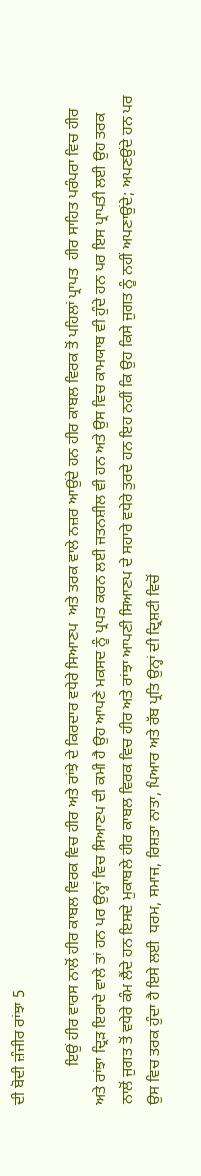ਦੀ ਬੋਦੀ ਜ਼ੰਜੀਰ ਰਾਂਝਾ 5

          ਇਉਂ ਹੀਰ ਵਾਰਸ ਨਾਲੋਂ ਹੀਰ ਕਾਬਲ ਵਿਰਕ ਵਿਚ ਹੀਰ ਅਤੇ ਰਾਂਝੇ ਦੇ ਕਿਰਦਾਰ ਵਧੇਰੇ ਸਿਆਣਪ  ਅਤੇ ਤਰਕ ਵਾਲੇ ਨਜ਼ਰ ਆਉਂਦੇ ਹਨ ਹੀਰ ਕਾਬਲ ਵਿਰਕ ਤੋਂ ਪਹਿਲਾਂ ਪ੍ਰਾਪਤ  ਹੀਰ ਸਾਹਿਤ ਪਰੰਪਰਾ ਵਿਚ ਹੀਰ ਅਤੇ ਰਾਂਝਾ ਦ੍ਰਿੜ ਇਰਾਦੇ ਵਾਲੇ ਤਾਂ ਹਨ ਪਰ ਉਨ੍ਹਾਂ ਵਿਚ ਸਿਆਣਪ ਦੀ ਕਮੀ ਹੈ ਉਹ ਆਪਣੇ ਮਕਸਦ ਨੂੰ ਪ੍ਰਪਤ ਕਰਨ ਲਈ ਜਤਨਸ਼ੀਲ ਵੀ ਹਨ ਅਤੇ ਉਸ ਵਿਚ ਕਾਮਯਾਬ ਵੀ ਹੁੰਦੇ ਹਨ ਪਰ ਇਸ ਪ੍ਰਾਪਤੀ ਲਈ ਉਹ ਤਰਕ ਨਾਲੋਂ ਜੁਗਤ ਤੋਂ ਵਧੇਰੇ ਕੰਮ ਲੈਂਦੇ ਹਨ ਇਸਦੇ ਮੁਕਾਬਲੇ ਹੀਰ ਕਾਬਲ ਵਿਰਕ ਵਿਚ ਹੀਰ ਅਤੇ ਰਾਂਝਾ ਆਪਣੀ ਸਿਆਣਪ ਦੇ ਸਹਾਰੇ ਵਧੇਰੇ ਤੁਰਦੇ ਹਨ ਇਹ ਨਹੀਂ ਕਿ ਉਹ ਕਿਸੇ ਜੁਗਤ ਨੂੰ ਨਹੀਂ ਅਪਣਾਉਂਦੇ; ਅਪਣਉਂਦੇ ਹਨ ਪਰ ਉਸ ਵਿਚ ਤਰਕ ਹੁੰਦਾ ਹੈ ਇਸੇ ਲਈ  ਧਰਮ, ਸਮਾਜ, ਰਿਸ਼ਤਾ ਨਾਤਾ, ਪਿਆਰ ਅਤੇ ਰੱਬ ਪ੍ਰਤਿ ਉਨ੍ਹਾਂ ਦੀ ਦ੍ਰਿਸ਼ਟੀ ਵਿਚੋਂ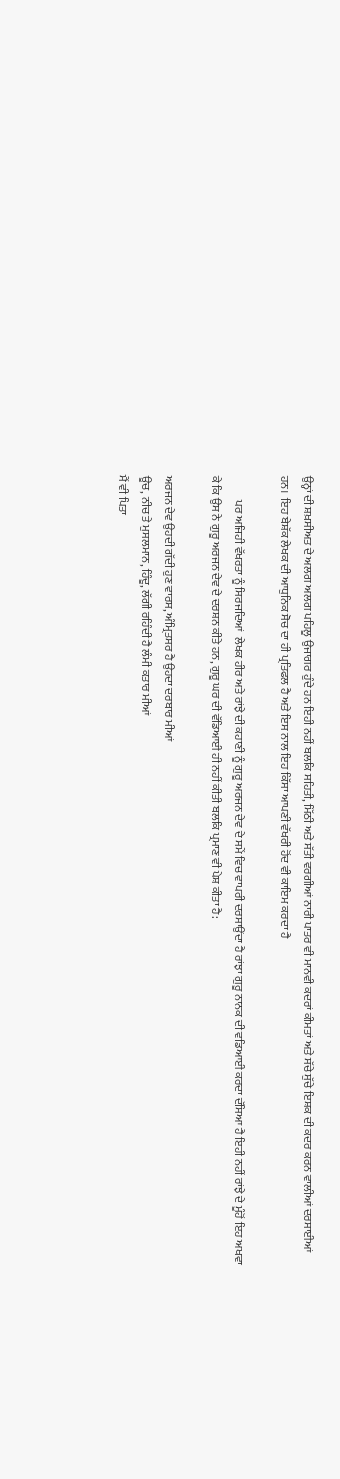ਉਨ੍ਹਾਂ ਦੀ ਸ਼ਖ਼ਸੀਅਤ ਦੇ ਅਲਗ ਅਲਗ ਪਹਿਲੂ ਉਜਾਗਰ ਹੁੰਦੇ ਹਨ ਇਹੀ ਨਹੀਂ ਬਲਕਿ ਸਹਿਤੀ, ਮਿੱਠੀ ਅਤੇ ਸੱਤੀ ਵਰਗੀਆਂ ਨਾਰੀ ਪਾਤਰ ਵੀ ਮਾਨਵੀ ਕਦਰਾਂ ਕੀਮਤਾਂ ਅਤੇ ਸੱਚੇ ਸੁੱਚੇ ਇਸ਼ਕ ਦੀ ਕਦਰ ਕਰਨ ਵਾਲੀਆਂ ਦਰਸਾਈਆਂ ਹਨ।  ਇਹ ਬੇਸ਼ੱਕ ਲੇਖਕ ਦੀ ਆਧੁਨਿਕ ਸੋਚ ਦਾ ਹੀ ਪ੍ਰਤਿਫਲ ਹੈ ਅਤੇ ਇਸ ਨਾਲ ਇਹ ਕਿੱਸਾ ਆਪਣੀ ਵੱਖਰੀ ਹੋਂਦ ਵੀ ਕਾਇਮ ਕਰਦਾ ਹੈ

           ਪਰ ਅਜਿਹੀ ਵੱਖਰਤਾ ਨੂੰ ਸਿਰਜਦਿਆਂ  ਲੇਖਕ ਹੀਰ ਅਤੇ ਰਾਂਝੇ ਦੀ ਕਹਾਣੀ ਨੂੰ ਗੁਰੂ ਅਰਜਨ ਦੇਵ ਦੇ ਸਮੇਂ ਵਿਚ ਵਾਪਰੀ ਦਰਸਾਉਂਦਾ ਹੈ ਰਾਂਝਾ ਗੁਰੂ ਨਾਨਕ ਦੀ ਵਡਿਆਈ ਕਰਦਾ ਦੱਸਿਆ ਹੈ ਇਹੀ ਨਹੀਂ ਰਾਂਝੇ ਦੇ ਮੂੰਹੋਂ ਇਹ ਅਖਵਾ ਕੇ ਕਿ ਉਸ ਨੇ ਗੁਰੂ ਅਰਜਨ ਦੇਵ ਦੇ ਦਰਸ਼ਨ ਕੀਤੇ ਹਨ, ਗੁਰੂ ਘਰ ਦੀ ਵੱਡਿਆਈ ਹੀ ਨਹੀਂ ਕੀਤੀ ਬਲਕਿ ਪ੍ਰਮਾਣ ਵੀ ਪੇਸ਼ ਕੀਤਾ ਹੈ:

ਅਰਜਨ ਦੇਵ ਉਹਦੀ ਗੱਦੀ ਹੁਣ ਵਾਰਸ, ਅੰਮ੍ਰਿਤਸਰ ਹੈ ਉਹਦਾ ਦਰਬਾਰ ਮੀਆਂ
ਊਚ, ਨੀਚ ਤੇ ਮੁਸਲਮਾਨ, ਹਿੰਦੂ, ਲੱਗੀ ਰਹਿੰਦੀ ਹੈ ਲੰਮੀ ਕਤਾਰ ਮੀਆਂ
ਮੈਂ ਵੀ ਪਿਤਾ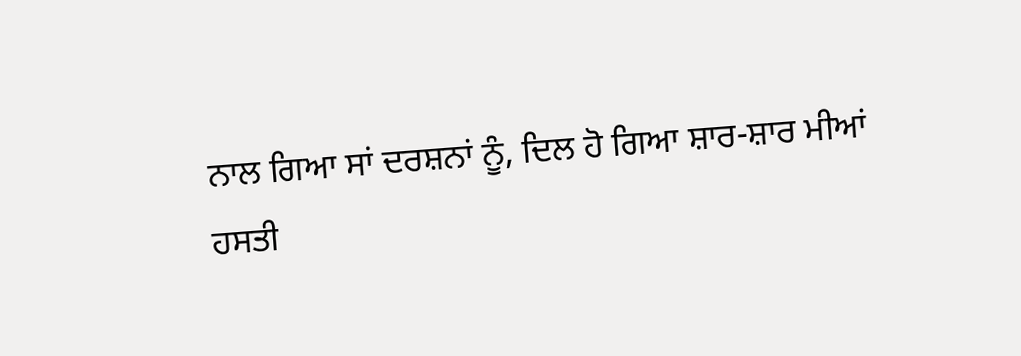ਨਾਲ ਗਿਆ ਸਾਂ ਦਰਸ਼ਨਾਂ ਨੂੰ, ਦਿਲ ਹੋ ਗਿਆ ਸ਼ਾਰ-ਸ਼ਾਰ ਮੀਆਂ
ਹਸਤੀ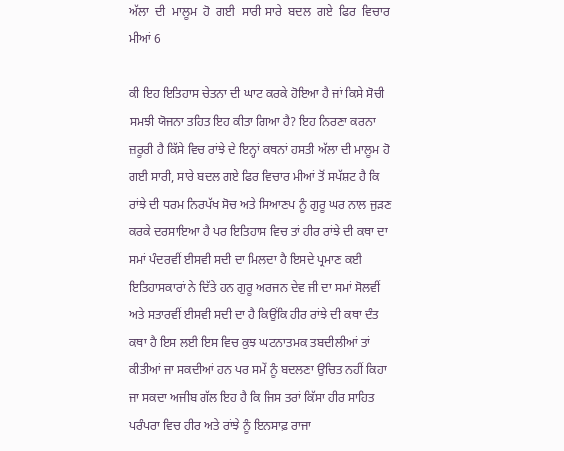ਅੱਲਾ  ਦੀ  ਮਾਲੂਮ  ਹੋ  ਗਈ  ਸਾਰੀ ਸਾਰੇ  ਬਦਲ  ਗਏ  ਫਿਰ  ਵਿਚਾਰ  ਮੀਆਂ 6

ਕੀ ਇਹ ਇਤਿਹਾਸ ਚੇਤਨਾ ਦੀ ਘਾਟ ਕਰਕੇ ਹੋਇਆ ਹੈ ਜਾਂ ਕਿਸੇ ਸੋਚੀ ਸਮਝੀ ਯੋਜਨਾ ਤਹਿਤ ਇਹ ਕੀਤਾ ਗਿਆ ਹੈ? ਇਹ ਨਿਰਣਾ ਕਰਨਾ ਜ਼ਰੂਰੀ ਹੈ ਕਿੱਸੇ ਵਿਚ ਰਾਂਝੇ ਦੇ ਇਨ੍ਹਾਂ ਕਥਨਾਂ ਹਸਤੀ ਅੱਲਾ ਦੀ ਮਾਲੂਮ ਹੋ ਗਈ ਸਾਰੀ, ਸਾਰੇ ਬਦਲ ਗਏ ਫਿਰ ਵਿਚਾਰ ਮੀਆਂ ਤੋਂ ਸਪੱਸ਼ਟ ਹੈ ਕਿ ਰਾਂਝੇ ਦੀ ਧਰਮ ਨਿਰਪੱਖ ਸੋਚ ਅਤੇ ਸਿਆਣਪ ਨੂੰ ਗੁਰੂ ਘਰ ਨਾਲ ਜੁੜਣ ਕਰਕੇ ਦਰਸਾਇਆ ਹੈ ਪਰ ਇਤਿਹਾਸ ਵਿਚ ਤਾਂ ਹੀਰ ਰਾਂਝੇ ਦੀ ਕਥਾ ਦਾ ਸਮਾਂ ਪੰਦਰਵੀਂ ਈਸਵੀ ਸਦੀ ਦਾ ਮਿਲਦਾ ਹੈ ਇਸਦੇ ਪ੍ਰਮਾਣ ਕਈ ਇਤਿਹਾਸਕਾਰਾਂ ਨੇ ਦਿੱਤੇ ਹਨ ਗੁਰੂ ਅਰਜਨ ਦੇਵ ਜੀ ਦਾ ਸਮਾਂ ਸੋਲਵੀਂ ਅਤੇ ਸਤਾਰਵੀਂ ਈਸਵੀ ਸਦੀ ਦਾ ਹੈ ਕਿਉਂਕਿ ਹੀਰ ਰਾਂਝੇ ਦੀ ਕਥਾ ਦੰਤ ਕਥਾ ਹੈ ਇਸ ਲਈ ਇਸ ਵਿਚ ਕੁਝ ਘਟਨਾਤਮਕ ਤਬਦੀਲੀਆਂ ਤਾਂ ਕੀਤੀਆਂ ਜਾ ਸਕਦੀਆਂ ਹਨ ਪਰ ਸਮੇਂ ਨੂੰ ਬਦਲਣਾ ਉਚਿਤ ਨਹੀਂ ਕਿਹਾ ਜਾ ਸਕਦਾ ਅਜੀਬ ਗੱਲ ਇਹ ਹੈ ਕਿ ਜਿਸ ਤਰਾਂ ਕਿੱਸਾ ਹੀਰ ਸਾਹਿਤ ਪਰੰਪਰਾ ਵਿਚ ਹੀਰ ਅਤੇ ਰਾਂਝੇ ਨੂੰ ਇਨਸਾਫ਼ ਰਾਜਾ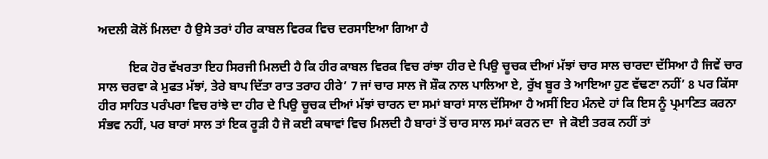ਅਦਲੀ ਕੋਲੋਂ ਮਿਲਦਾ ਹੈ ਉਸੇ ਤਰਾਂ ਹੀਰ ਕਾਬਲ ਵਿਰਕ ਵਿਚ ਦਰਸਾਇਆ ਗਿਆ ਹੈ

          ਇਕ ਹੋਰ ਵੱਖਰਤਾ ਇਹ ਸਿਰਜੀ ਮਿਲਦੀ ਹੈ ਕਿ ਹੀਰ ਕਾਬਲ ਵਿਰਕ ਵਿਚ ਰਾਂਝਾ ਹੀਰ ਦੇ ਪਿਉ ਚੂਚਕ ਦੀਆਂ ਮੱਝਾਂ ਚਾਰ ਸਾਲ ਚਾਰਦਾ ਦੱਸਿਆ ਹੈ ਜਿਵੇਂ ਚਾਰ ਸਾਲ ਚਰਵਾ ਕੇ ਮੁਫਤ ਮੱਝਾਂ, ਤੇਰੇ ਬਾਪ ਦਿੱਤਾ ਰਾਤ ਤਰਾਹ ਹੀਰੇ’ 7 ਜਾਂ ਚਾਰ ਸਾਲ ਜੋ ਸ਼ੌਕ ਨਾਲ ਪਾਲਿਆ ਏ, ਰੁੱਖ ਬੂਰ ਤੇ ਆਇਆ ਹੁਣ ਵੱਢਣਾ ਨਹੀਂ’ 8 ਪਰ ਕਿੱਸਾ ਹੀਰ ਸਾਹਿਤ ਪਰੰਪਰਾ ਵਿਚ ਰਾਂਝੇ ਦਾ ਹੀਰ ਦੇ ਪਿਉ ਚੂਚਕ ਦੀਆਂ ਮੱਝਾਂ ਚਾਰਨ ਦਾ ਸਮਾਂ ਬਾਰਾਂ ਸਾਲ ਦੱਸਿਆ ਹੈ ਅਸੀਂ ਇਹ ਮੰਨਦੇ ਹਾਂ ਕਿ ਇਸ ਨੂੰ ਪ੍ਰਮਾਣਿਤ ਕਰਨਾ ਸੰਭਵ ਨਹੀਂ, ਪਰ ਬਾਰਾਂ ਸਾਲ ਤਾਂ ਇਕ ਰੂੜੀ ਹੈ ਜੋ ਕਈ ਕਥਾਵਾਂ ਵਿਚ ਮਿਲਦੀ ਹੈ ਬਾਰਾਂ ਤੋਂ ਚਾਰ ਸਾਲ ਸਮਾਂ ਕਰਨ ਦਾ  ਜੇ ਕੋਈ ਤਰਕ ਨਹੀਂ ਤਾਂ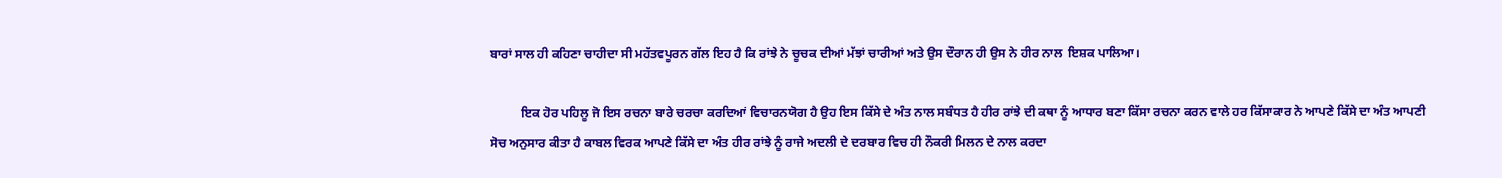ਬਾਰਾਂ ਸਾਲ ਹੀ ਕਹਿਣਾ ਚਾਹੀਦਾ ਸੀ ਮਹੱਤਵਪੂਰਨ ਗੱਲ ਇਹ ਹੈ ਕਿ ਰਾਂਝੇ ਨੇ ਚੂਚਕ ਦੀਆਂ ਮੱਝਾਂ ਚਾਰੀਆਂ ਅਤੇ ਉਸ ਦੌਰਾਨ ਹੀ ਉਸ ਨੇ ਹੀਰ ਨਾਲ  ਇਸ਼ਕ ਪਾਲਿਆ।

          ਇਕ ਹੋਰ ਪਹਿਲੂ ਜੋ ਇਸ ਰਚਨਾ ਬਾਰੇ ਚਰਚਾ ਕਰਦਿਆਂ ਵਿਚਾਰਨਯੋਗ ਹੈ ਉਹ ਇਸ ਕਿੱਸੇ ਦੇ ਅੰਤ ਨਾਲ ਸਬੰਧਤ ਹੈ ਹੀਰ ਰਾਂਝੇ ਦੀ ਕਥਾ ਨੂੰ ਆਧਾਰ ਬਣਾ ਕਿੱਸਾ ਰਚਨਾ ਕਰਨ ਵਾਲੇ ਹਰ ਕਿੱਸਾਕਾਰ ਨੇ ਆਪਣੇ ਕਿੱਸੇ ਦਾ ਅੰਤ ਆਪਣੀ ਸੋਚ ਅਨੁਸਾਰ ਕੀਤਾ ਹੈ ਕਾਬਲ ਵਿਰਕ ਆਪਣੇ ਕਿੱਸੇ ਦਾ ਅੰਤ ਹੀਰ ਰਾਂਝੇ ਨੂੰ ਰਾਜੇ ਅਦਲੀ ਦੇ ਦਰਬਾਰ ਵਿਚ ਹੀ ਨੌਕਰੀ ਮਿਲਨ ਦੇ ਨਾਲ ਕਰਦਾ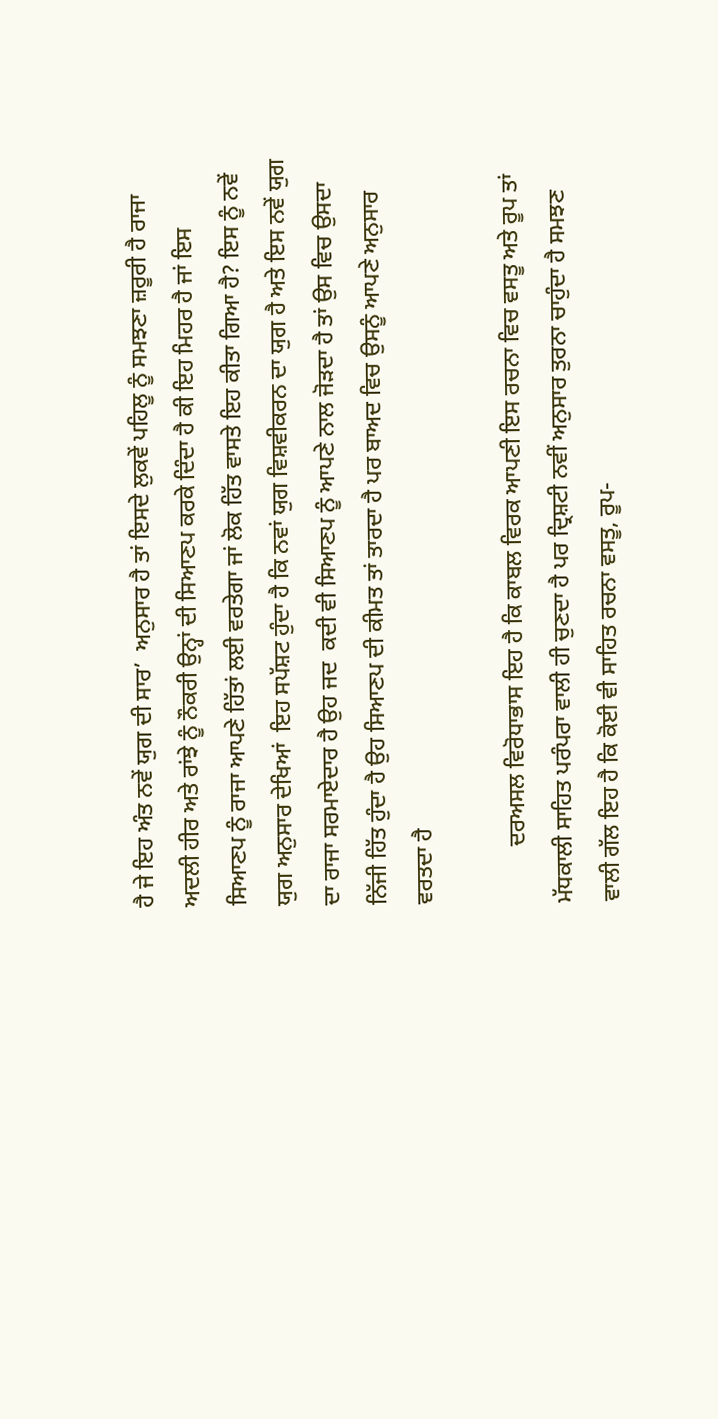ਹੈ ਜੇ ਇਹ ਅੰਤ ਨਵੇਂ ਯੁਗ ਦੀ ਸਾਰ’  ਅਨੁਸਾਰ ਹੈ ਤਾਂ ਇਸਦੇ ਲੁਕਵੇਂ ਪਹਿਲੂ ਨੂੰ ਸਮਝਣਾ ਜ਼ਰੂਰੀ ਹੈ ਰਾਜਾ ਅਦਲੀ ਹੀਰ ਅਤੇ ਰਾਂਝੇ ਨੂੰ ਨੌਕਰੀ ਉਨ੍ਹਾਂ ਦੀ ਸਿਆਣਪ ਕਰਕੇ ਦਿੰਦਾ ਹੈ ਕੀ ਇਹ ਮਿਹਰ ਹੈ ਜਾਂ ਇਸ ਸਿਆਣਪ ਨੂੰ ਰਾਜਾ ਆਪਣੇ ਹਿੱਤਾਂ ਲਈ ਵਰਤੇਗਾ ਜਾਂ ਲੋਕ ਹਿੱਤ ਵਾਸਤੇ ਇਹ ਕੀਤਾ ਗਿਆ ਹੈ? ਇਸ ਨੂੰ ਨਵੇਂ ਯੁਗ ਅਨੁਸਾਰ ਦੇਖਿਆਂ  ਇਹ ਸਪੱਸ਼ਟ ਹੁੰਦਾ ਹੈ ਕਿ ਨਵਾਂ ਯੁਗ ਵਿਸ਼ਵੀਕਰਨ ਦਾ ਯੁਗ ਹੈ ਅਤੇ ਇਸ ਨਵੇਂ ਯੁਗ ਦਾ ਰਾਜਾ ਸਰਮਾਏਦਾਰ ਹੈ ਉਹ ਜਦ  ਕਦੀ ਵੀ ਸਿਆਣਪ ਨੂੰ ਆਪਣੇ ਨਾਲ ਜੋੜਦਾ ਹੈ ਤਾਂ ਉਸ ਵਿਚ ਉਸਦਾ ਨਿੱਜੀ ਹਿੱਤ ਹੁੰਦਾ ਹੈ ਉਹ ਸਿਆਣਪ ਦੀ ਕੀਮਤ ਤਾਂ ਤਾਰਦਾ ਹੈ ਪਰ ਬਾਅਦ ਵਿਚ ਉਸਨੂੰ ਆਪਣੇ ਅਨੁਸਾਰ ਵਰਤਦਾ ਹੈ

          ਦਰਅਸਲ ਵਿਰੋਧਾਭਾਸ ਇਹ ਹੈ ਕਿ ਕਾਬਲ ਵਿਰਕ ਆਪਣੀ ਇਸ ਰਚਨਾ ਵਿਚ ਵਸਤੂ ਅਤੇ ਰੂਪ ਤਾਂ ਮੱਧਕਾਲੀ ਸਾਹਿਤ ਪਰੰਪਰਾ ਵਾਲੀ ਹੀ ਚੁਣਦਾ ਹੈ ਪਰ ਦ੍ਰਿਸ਼ਟੀ ਨਵੀਂ ਅਨੁਸਾਰ ਤੁਰਨਾ ਚਾਹੁੰਦਾ ਹੈ ਸਮਝਣ ਵਾਲੀ ਗੱਲ ਇਹ ਹੈ ਕਿ ਕੋਈ ਵੀ ਸਾਹਿਤ ਰਚਨਾ ਵਸਤੂ, ਰੂਪ-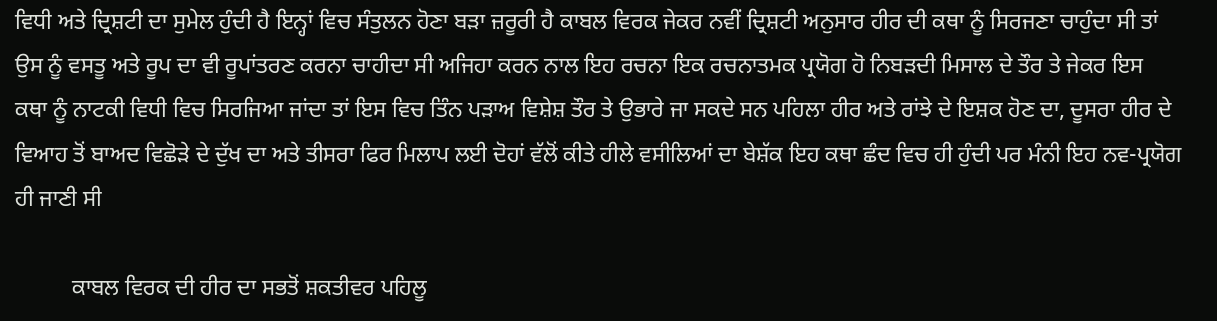ਵਿਧੀ ਅਤੇ ਦ੍ਰਿਸ਼ਟੀ ਦਾ ਸੁਮੇਲ ਹੁੰਦੀ ਹੈ ਇਨ੍ਹਾਂ ਵਿਚ ਸੰਤੁਲਨ ਹੋਣਾ ਬੜਾ ਜ਼ਰੂਰੀ ਹੈ ਕਾਬਲ ਵਿਰਕ ਜੇਕਰ ਨਵੀਂ ਦ੍ਰਿਸ਼ਟੀ ਅਨੁਸਾਰ ਹੀਰ ਦੀ ਕਥਾ ਨੂੰ ਸਿਰਜਣਾ ਚਾਹੁੰਦਾ ਸੀ ਤਾਂ ਉਸ ਨੂੰ ਵਸਤੂ ਅਤੇ ਰੂਪ ਦਾ ਵੀ ਰੂਪਾਂਤਰਣ ਕਰਨਾ ਚਾਹੀਦਾ ਸੀ ਅਜਿਹਾ ਕਰਨ ਨਾਲ ਇਹ ਰਚਨਾ ਇਕ ਰਚਨਾਤਮਕ ਪ੍ਰਯੋਗ ਹੋ ਨਿਬੜਦੀ ਮਿਸਾਲ ਦੇ ਤੌਰ ਤੇ ਜੇਕਰ ਇਸ  ਕਥਾ ਨੂੰ ਨਾਟਕੀ ਵਿਧੀ ਵਿਚ ਸਿਰਜਿਆ ਜਾਂਦਾ ਤਾਂ ਇਸ ਵਿਚ ਤਿੰਨ ਪੜਾਅ ਵਿਸ਼ੇਸ਼ ਤੌਰ ਤੇ ਉਭਾਰੇ ਜਾ ਸਕਦੇ ਸਨ ਪਹਿਲਾ ਹੀਰ ਅਤੇ ਰਾਂਝੇ ਦੇ ਇਸ਼ਕ ਹੋਣ ਦਾ, ਦੂਸਰਾ ਹੀਰ ਦੇ ਵਿਆਹ ਤੋਂ ਬਾਅਦ ਵਿਛੋੜੇ ਦੇ ਦੁੱਖ ਦਾ ਅਤੇ ਤੀਸਰਾ ਫਿਰ ਮਿਲਾਪ ਲਈ ਦੋਹਾਂ ਵੱਲੋਂ ਕੀਤੇ ਹੀਲੇ ਵਸੀਲਿਆਂ ਦਾ ਬੇਸ਼ੱਕ ਇਹ ਕਥਾ ਛੰਦ ਵਿਚ ਹੀ ਹੁੰਦੀ ਪਰ ਮੰਨੀ ਇਹ ਨਵ-ਪ੍ਰਯੋਗ ਹੀ ਜਾਣੀ ਸੀ

          ਕਾਬਲ ਵਿਰਕ ਦੀ ਹੀਰ ਦਾ ਸਭਤੋਂ ਸ਼ਕਤੀਵਰ ਪਹਿਲੂ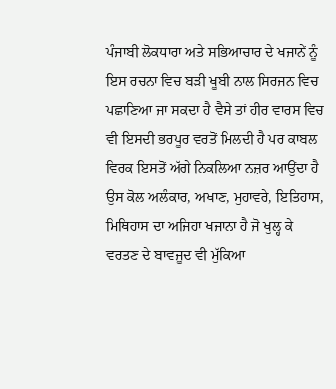ਪੰਜਾਬੀ ਲੋਕਧਾਰਾ ਅਤੇ ਸਭਿਆਚਾਰ ਦੇ ਖਜਾਨੇਂ ਨੂੰ ਇਸ ਰਚਨਾ ਵਿਚ ਬੜੀ ਖੂਬੀ ਨਾਲ ਸਿਰਜਨ ਵਿਚ ਪਛਾਣਿਆ ਜਾ ਸਕਦਾ ਹੈ ਵੈਸੇ ਤਾਂ ਹੀਰ ਵਾਰਸ ਵਿਚ ਵੀ ਇਸਦੀ ਭਰਪੂਰ ਵਰਤੋਂ ਮਿਲਦੀ ਹੈ ਪਰ ਕਾਬਲ ਵਿਰਕ ਇਸਤੋਂ ਅੱਗੇ ਨਿਕਲਿਆ ਨਜ਼ਰ ਆਉਂਦਾ ਹੈ ਉਸ ਕੋਲ ਅਲੰਕਾਰ, ਅਖਾਣ, ਮੁਹਾਵਰੇ, ਇਤਿਹਾਸ, ਮਿਥਿਹਾਸ ਦਾ ਅਜਿਹਾ ਖਜਾਨਾ ਹੈ ਜੋ ਖੁਲ੍ਹ ਕੇ ਵਰਤਣ ਦੇ ਬਾਵਜੂਦ ਵੀ ਮੁੱਕਿਆ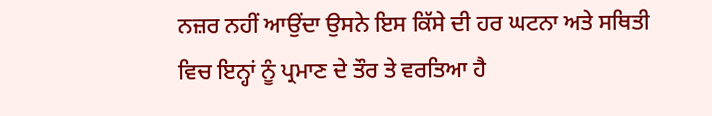ਨਜ਼ਰ ਨਹੀਂ ਆਉਂਦਾ ਉਸਨੇ ਇਸ ਕਿੱਸੇ ਦੀ ਹਰ ਘਟਨਾ ਅਤੇ ਸਥਿਤੀ ਵਿਚ ਇਨ੍ਹਾਂ ਨੂੰ ਪ੍ਰਮਾਣ ਦੇ ਤੌਰ ਤੇ ਵਰਤਿਆ ਹੈ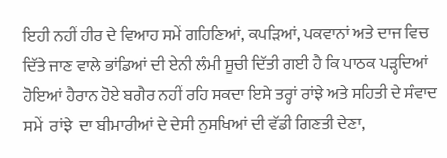ਇਹੀ ਨਹੀਂ ਹੀਰ ਦੇ ਵਿਆਹ ਸਮੇਂ ਗਹਿਣਿਆਂ, ਕਪੜਿਆਂ, ਪਕਵਾਨਾਂ ਅਤੇ ਦਾਜ ਵਿਚ ਦਿੱਤੇ ਜਾਣ ਵਾਲੇ ਭਾਂਡਿਆਂ ਦੀ ਏਨੀ ਲੰਮੀ ਸੂਚੀ ਦਿੱਤੀ ਗਈ ਹੈ ਕਿ ਪਾਠਕ ਪੜ੍ਹਦਿਆਂ ਹੋਇਆਂ ਹੈਰਾਨ ਹੋਏ ਬਗੈਰ ਨਹੀਂ ਰਹਿ ਸਕਦਾ ਇਸੇ ਤਰ੍ਹਾਂ ਰਾਂਝੇ ਅਤੇ ਸਹਿਤੀ ਦੇ ਸੰਵਾਦ ਸਮੇਂ  ਰਾਂਝੇ  ਦਾ ਬੀਮਾਰੀਆਂ ਦੇ ਦੇਸੀ ਨੁਸਖਿਆਂ ਦੀ ਵੱਡੀ ਗਿਣਤੀ ਦੇਣਾ,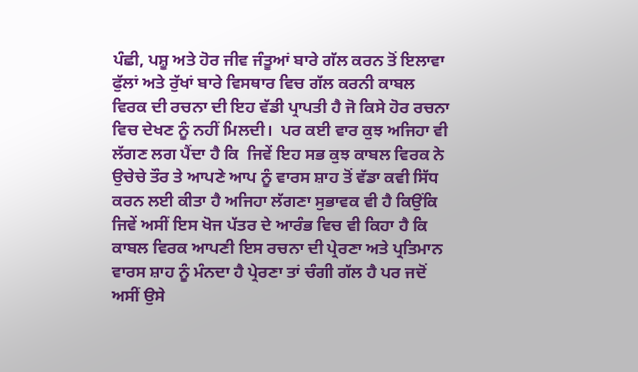ਪੰਛੀ, ਪਸ਼ੂ ਅਤੇ ਹੋਰ ਜੀਵ ਜੰਤੂਆਂ ਬਾਰੇ ਗੱਲ ਕਰਨ ਤੋਂ ਇਲਾਵਾ ਫੁੱਲਾਂ ਅਤੇ ਰੁੱਖਾਂ ਬਾਰੇ ਵਿਸਥਾਰ ਵਿਚ ਗੱਲ ਕਰਨੀ ਕਾਬਲ ਵਿਰਕ ਦੀ ਰਚਨਾ ਦੀ ਇਹ ਵੱਡੀ ਪ੍ਰਾਪਤੀ ਹੈ ਜੋ ਕਿਸੇ ਹੋਰ ਰਚਨਾ ਵਿਚ ਦੇਖਣ ਨੂੰ ਨਹੀਂ ਮਿਲਦੀ।  ਪਰ ਕਈ ਵਾਰ ਕੁਝ ਅਜਿਹਾ ਵੀ ਲੱਗਣ ਲਗ ਪੈਂਦਾ ਹੈ ਕਿ  ਜਿਵੇਂ ਇਹ ਸਭ ਕੁਝ ਕਾਬਲ ਵਿਰਕ ਨੇ ਉਚੇਚੇ ਤੌਰ ਤੇ ਆਪਣੇ ਆਪ ਨੂੰ ਵਾਰਸ ਸ਼ਾਹ ਤੋਂ ਵੱਡਾ ਕਵੀ ਸਿੱਧ ਕਰਨ ਲਈ ਕੀਤਾ ਹੈ ਅਜਿਹਾ ਲੱਗਣਾ ਸੁਭਾਵਕ ਵੀ ਹੈ ਕਿਉਂਕਿ ਜਿਵੇਂ ਅਸੀਂ ਇਸ ਖੋਜ ਪੱਤਰ ਦੇ ਆਰੰਭ ਵਿਚ ਵੀ ਕਿਹਾ ਹੈ ਕਿ ਕਾਬਲ ਵਿਰਕ ਆਪਣੀ ਇਸ ਰਚਨਾ ਦੀ ਪ੍ਰੇਰਣਾ ਅਤੇ ਪ੍ਰਤਿਮਾਨ ਵਾਰਸ ਸ਼ਾਹ ਨੂੰ ਮੰਨਦਾ ਹੈ ਪ੍ਰੇਰਣਾ ਤਾਂ ਚੰਗੀ ਗੱਲ ਹੈ ਪਰ ਜਦੋਂ ਅਸੀਂ ਉਸੇ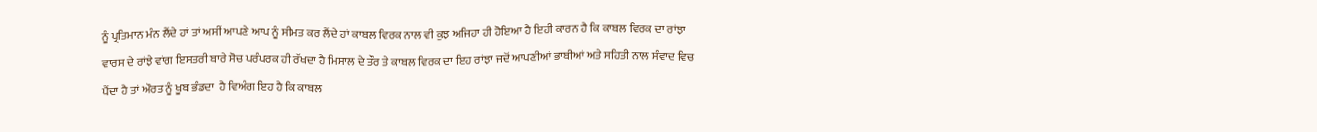ਨੂੰ ਪ੍ਰਤਿਮਾਨ ਮੰਨ ਲੈਂਦੇ ਹਾਂ ਤਾਂ ਅਸੀਂ ਆਪਣੇ ਆਪ ਨੂੰ ਸੀਮਤ ਕਰ ਲੈਂਦੇ ਹਾਂ ਕਾਬਲ ਵਿਰਕ ਨਾਲ ਵੀ ਕੁਝ ਅਜਿਹਾ ਹੀ ਹੋਇਆ ਹੈ ਇਹੀ ਕਾਰਨ ਹੈ ਕਿ ਕਾਬਲ ਵਿਰਕ ਦਾ ਰਾਂਝਾ ਵਾਰਸ ਦੇ ਰਾਂਝੇ ਵਾਂਗ ਇਸਤਰੀ ਬਾਰੇ ਸੋਚ ਪਰੰਪਰਕ ਹੀ ਰੱਖਦਾ ਹੈ ਮਿਸਾਲ ਦੇ ਤੌਰ ਤੇ ਕਾਬਲ ਵਿਰਕ ਦਾ ਇਹ ਰਾਂਝਾ ਜਦੋਂ ਆਪਣੀਆਂ ਭਾਬੀਆਂ ਅਤੇ ਸਹਿਤੀ ਨਾਲ ਸੰਵਾਦ ਵਿਚ ਪੈਂਦਾ ਹੈ ਤਾਂ ਔਰਤ ਨੂੰ ਖੂਬ ਭੰਡਦਾ  ਹੈ ਵਿਅੰਗ ਇਹ ਹੈ ਕਿ ਕਾਬਲ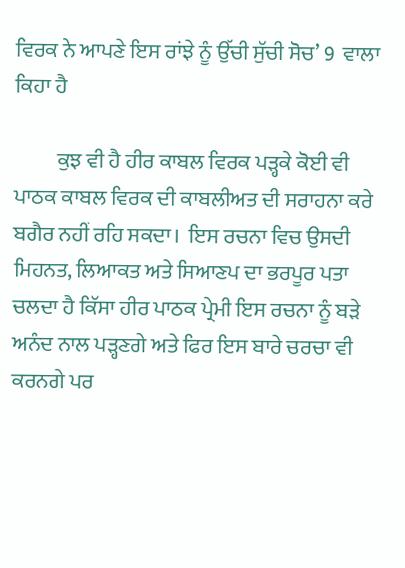ਵਿਰਕ ਨੇ ਆਪਣੇ ਇਸ ਰਾਂਝੇ ਨੂੰ ਉੱਚੀ ਸੁੱਚੀ ਸੋਚ’ 9  ਵਾਲਾ ਕਿਹਾ ਹੈ

          ਕੁਝ ਵੀ ਹੈ ਹੀਰ ਕਾਬਲ ਵਿਰਕ ਪੜ੍ਹਕੇ ਕੋਈ ਵੀ ਪਾਠਕ ਕਾਬਲ ਵਿਰਕ ਦੀ ਕਾਬਲੀਅਤ ਦੀ ਸਰਾਹਨਾ ਕਰੇ ਬਗੈਰ ਨਹੀਂ ਰਹਿ ਸਕਦਾ।  ਇਸ ਰਚਨਾ ਵਿਚ ਉਸਦੀ ਮਿਹਨਤ, ਲਿਆਕਤ ਅਤੇ ਸਿਆਣਪ ਦਾ ਭਰਪੂਰ ਪਤਾ ਚਲਦਾ ਹੈ ਕਿੱਸਾ ਹੀਰ ਪਾਠਕ ਪ੍ਰੇਮੀ ਇਸ ਰਚਨਾ ਨੂੰ ਬੜੇ ਅਨੰਦ ਨਾਲ ਪੜ੍ਹਣਗੇ ਅਤੇ ਫਿਰ ਇਸ ਬਾਰੇ ਚਰਚਾ ਵੀ ਕਰਨਗੇ ਪਰ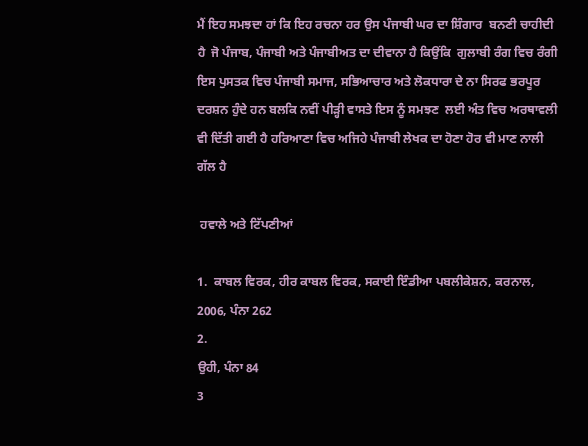ਮੈਂ ਇਹ ਸਮਝਦਾ ਹਾਂ ਕਿ ਇਹ ਰਚਨਾ ਹਰ ਉਸ ਪੰਜਾਬੀ ਘਰ ਦਾ ਸ਼ਿੰਗਾਰ  ਬਨਣੀ ਚਾਹੀਦੀ ਹੈ  ਜੋ ਪੰਜਾਬ, ਪੰਜਾਬੀ ਅਤੇ ਪੰਜਾਬੀਅਤ ਦਾ ਦੀਵਾਨਾ ਹੈ ਕਿਉਂਕਿ  ਗੁਲਾਬੀ ਰੰਗ ਵਿਚ ਰੰਗੀ ਇਸ ਪੁਸਤਕ ਵਿਚ ਪੰਜਾਬੀ ਸਮਾਜ, ਸਭਿਆਚਾਰ ਅਤੇ ਲੋਕਧਾਰਾ ਦੇ ਨਾ ਸਿਰਫ ਭਰਪੂਰ ਦਰਸ਼ਨ ਹੁੰਦੇ ਹਨ ਬਲਕਿ ਨਵੀਂ ਪੀੜ੍ਹੀ ਵਾਸਤੇ ਇਸ ਨੂੰ ਸਮਝਣ  ਲਈ ਅੰਤ ਵਿਚ ਅਰਥਾਵਲੀ ਵੀ ਦਿੱਤੀ ਗਈ ਹੈ ਹਰਿਆਣਾ ਵਿਚ ਅਜਿਹੇ ਪੰਜਾਬੀ ਲੇਖਕ ਦਾ ਹੋਣਾ ਹੋਰ ਵੀ ਮਾਣ ਨਾਲੀ ਗੱਲ ਹੈ

 ਹਵਾਲੇ ਅਤੇ ਟਿੱਪਣੀਆਂ

1.  ਕਾਬਲ ਵਿਰਕ, ਹੀਰ ਕਾਬਲ ਵਿਰਕ, ਸਕਾਈ ਇੰਡੀਆ ਪਬਲੀਕੇਸ਼ਨ, ਕਰਨਾਲ, 2006, ਪੰਨਾ 262
2.
ਉਹੀ, ਪੰਨਾ 84
3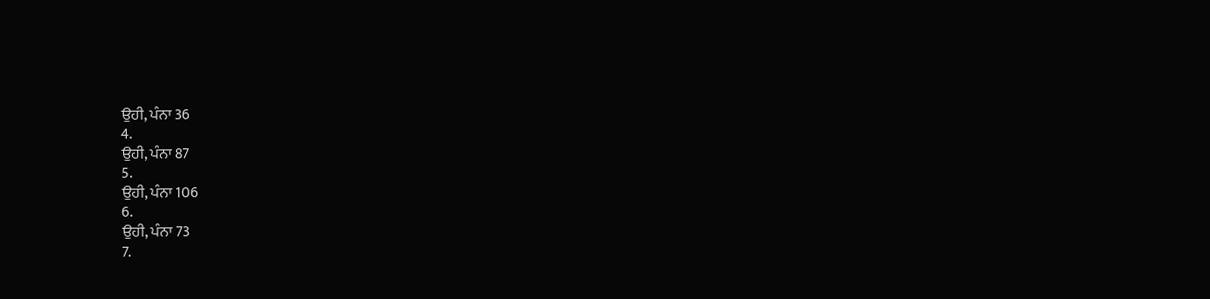ਉਹੀ, ਪੰਨਾ 36
4.
ਉਹੀ, ਪੰਨਾ 87
5.
ਉਹੀ, ਪੰਨਾ 106
6.
ਉਹੀ, ਪੰਨਾ 73
7.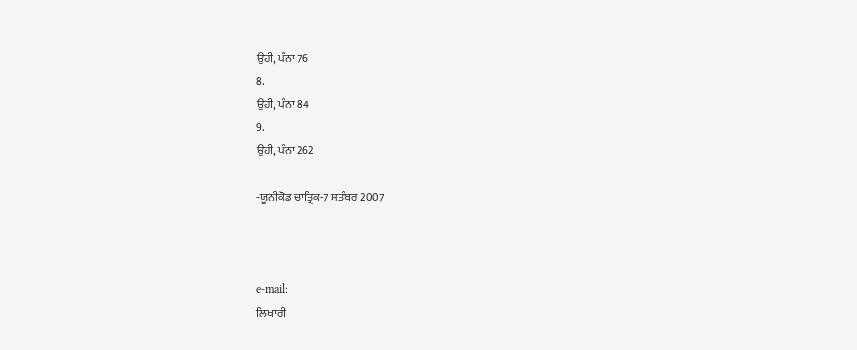ਉਹੀ, ਪੰਨਾ 76
8.
ਉਹੀ, ਪੰਨਾ 84
9.
ਉਹੀ, ਪੰਨਾ 262

-ਯੂਨੀਕੋਡ ਚਾਤ੍ਰਿਕ-7 ਸਤੰਬਰ 2007



e-mail:
ਲਿਖਾਰੀ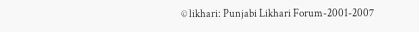© likhari: Punjabi Likhari Forum-2001-2007